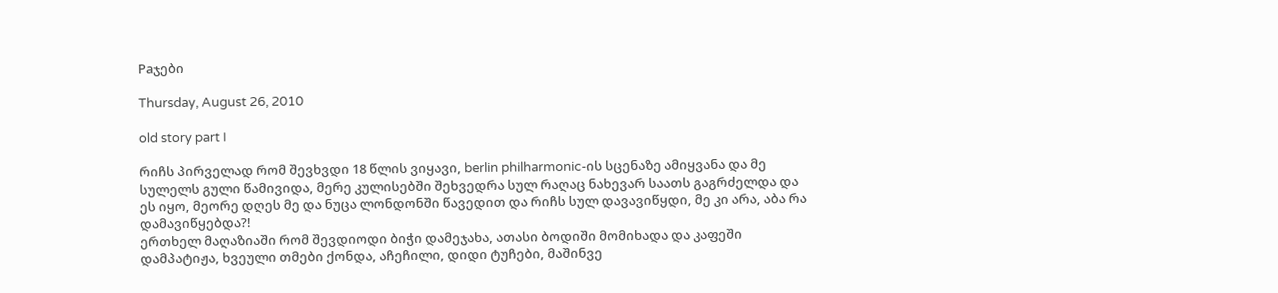Paჯები

Thursday, August 26, 2010

old story part I

რიჩს პირველად რომ შევხვდი 18 წლის ვიყავი, berlin philharmonic-ის სცენაზე ამიყვანა და მე სულელს გული წამივიდა, მერე კულისებში შეხვედრა სულ რაღაც ნახევარ საათს გაგრძელდა და ეს იყო, მეორე დღეს მე და ნუცა ლონდონში წავედით და რიჩს სულ დავავიწყდი, მე კი არა, აბა რა დამავიწყებდა?!
ერთხელ მაღაზიაში რომ შევდიოდი ბიჭი დამეჯახა, ათასი ბოდიში მომიხადა და კაფეში დამპატიჟა, ხვეული თმები ქონდა, აჩეჩილი, დიდი ტუჩები, მაშინვე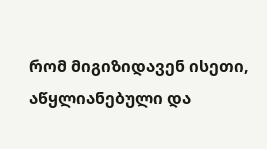რომ მიგიზიდავენ ისეთი, აწყლიანებული და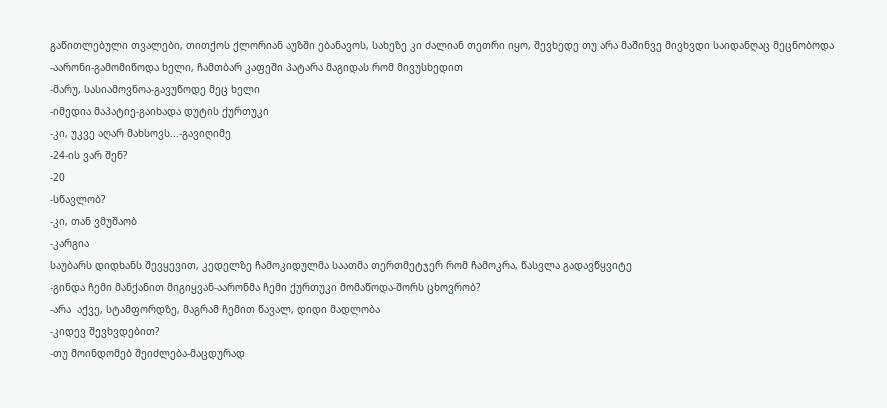გაწითლებული თვალები, თითქოს ქლორიან აუზში ებანავოს, სახეზე კი ძალიან თეთრი იყო, შევხედე თუ არა მაშინვე მივხვდი საიდანღაც მეცნობოდა
-აარონი-გამომიწოდა ხელი, ჩამთბარ კაფეში პატარა მაგიდას რომ მივუსხედით
-მარუ, სასიამოვნოა-გავუწოდე მეც ხელი
-იმედია მაპატიე-გაიხადა დუტის ქურთუკი
-კი, უკვე აღარ მახსოვს...-გავიღიმე
-24-ის ვარ შენ?
-20
-სწავლობ?
-კი, თან ვმუშაობ
-კარგია
საუბარს დიდხანს შევყევით, კედელზე ჩამოკიდულმა საათმა თერთმეტჯერ რომ ჩამოკრა, წასვლა გადავწყვიტე
-გინდა ჩემი მანქანით მიგიყვან-აარონმა ჩემი ქურთუკი მომაწოდა-შორს ცხოვრობ?
-არა  აქვე, სტამფორდზე, მაგრამ ჩემით წავალ, დიდი მადლობა
-კიდევ შევხვდებით?
-თუ მოინდომებ შეიძლება-მაცდურად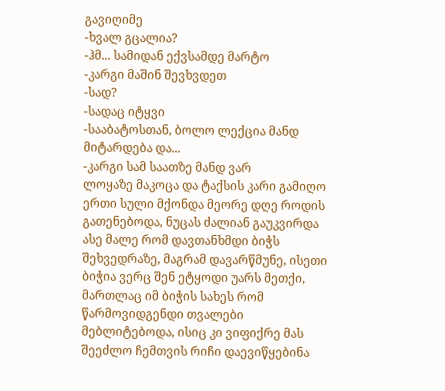გავიღიმე
-ხვალ გცალია?
-ჰმ... სამიდან ექვსამდე მარტო
-კარგი მაშინ შევხვდეთ
-სად?
-სადაც იტყვი
-სააბატოსთან, ბოლო ლექცია მანდ მიტარდება და...
-კარგი სამ საათზე მანდ ვარ
ლოყაზე მაკოცა და ტაქსის კარი გამიღო
ერთი სული მქონდა მეორე დღე როდის გათენებოდა, ნუცას ძალიან გაუკვირდა ასე მალე რომ დავთანხმდი ბიჭს შეხვედრაზე, მაგრამ დავარწმუნე, ისეთი ბიჭია ვერც შენ ეტყოდი უარს მეთქი, მართლაც იმ ბიჭის სახეს რომ წარმოვიდგენდი თვალები მებლიტებოდა, ისიც კი ვიფიქრე მას შეეძლო ჩემთვის რიჩი დაევიწყებინა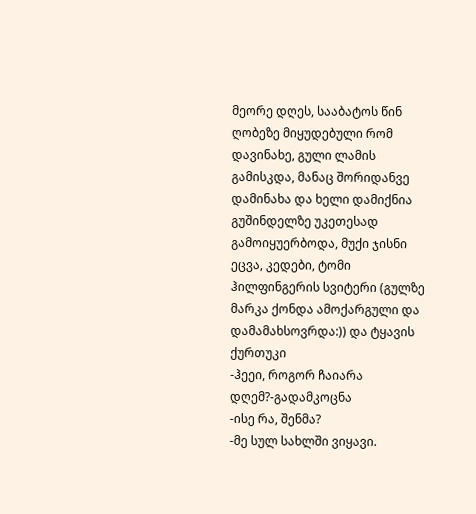მეორე დღეს, სააბატოს წინ ღობეზე მიყუდებული რომ დავინახე, გული ლამის გამისკდა, მანაც შორიდანვე დამინახა და ხელი დამიქნია
გუშინდელზე უკეთესად გამოიყუერბოდა, მუქი ჯისნი ეცვა, კედები, ტომი ჰილფინგერის სვიტერი (გულზე მარკა ქონდა ამოქარგული და დამამახსოვრდა:)) და ტყავის ქურთუკი
-ჰეეი, როგორ ჩაიარა დღემ?-გადამკოცნა
-ისე რა, შენმა?
-მე სულ სახლში ვიყავი.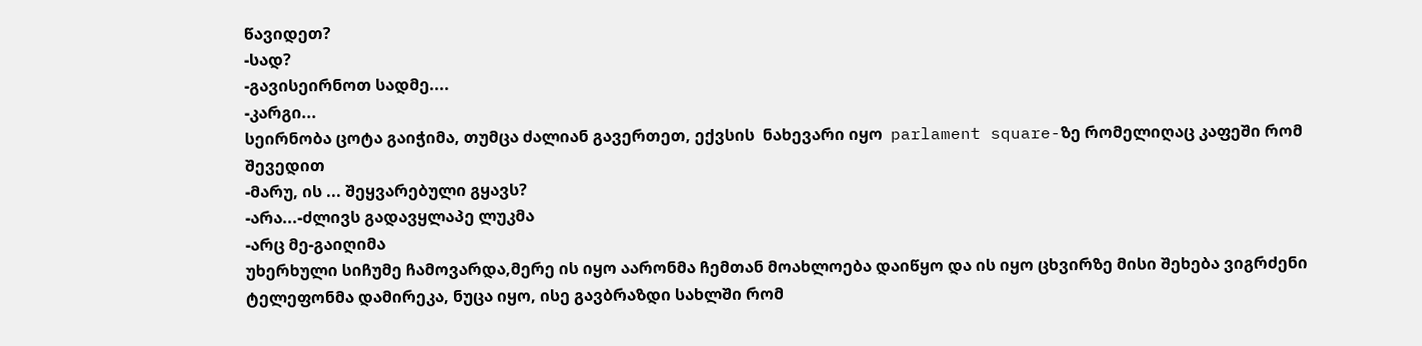წავიდეთ?
-სად?
-გავისეირნოთ სადმე....
-კარგი...
სეირნობა ცოტა გაიჭიმა, თუმცა ძალიან გავერთეთ, ექვსის  ნახევარი იყო  parlament square-ზე რომელიღაც კაფეში რომ შევედით
-მარუ, ის ... შეყვარებული გყავს?
-არა...-ძლივს გადავყლაპე ლუკმა
-არც მე-გაიღიმა
უხერხული სიჩუმე ჩამოვარდა,მერე ის იყო აარონმა ჩემთან მოახლოება დაიწყო და ის იყო ცხვირზე მისი შეხება ვიგრძენი ტელეფონმა დამირეკა, ნუცა იყო, ისე გავბრაზდი სახლში რომ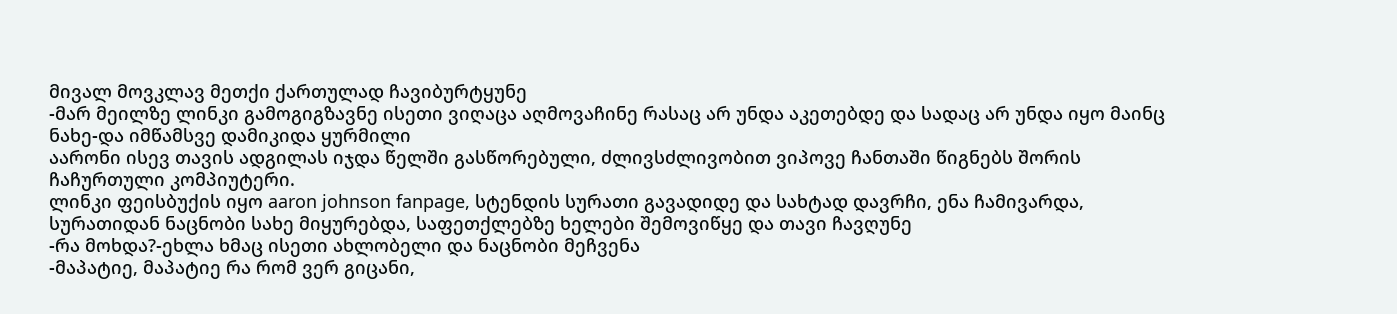მივალ მოვკლავ მეთქი ქართულად ჩავიბურტყუნე
-მარ მეილზე ლინკი გამოგიგზავნე ისეთი ვიღაცა აღმოვაჩინე რასაც არ უნდა აკეთებდე და სადაც არ უნდა იყო მაინც ნახე-და იმწამსვე დამიკიდა ყურმილი
აარონი ისევ თავის ადგილას იჯდა წელში გასწორებული, ძლივსძლივობით ვიპოვე ჩანთაში წიგნებს შორის ჩაჩურთული კომპიუტერი.
ლინკი ფეისბუქის იყო aaron johnson fanpage, სტენდის სურათი გავადიდე და სახტად დავრჩი, ენა ჩამივარდა, სურათიდან ნაცნობი სახე მიყურებდა, საფეთქლებზე ხელები შემოვიწყე და თავი ჩავღუნე
-რა მოხდა?-ეხლა ხმაც ისეთი ახლობელი და ნაცნობი მეჩვენა
-მაპატიე, მაპატიე რა რომ ვერ გიცანი,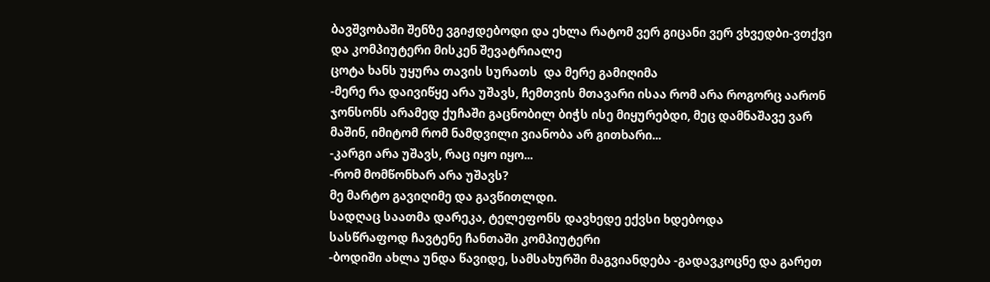ბავშვობაში შენზე ვგიჟდებოდი და ეხლა რატომ ვერ გიცანი ვერ ვხვედბი-ვთქვი და კომპიუტერი მისკენ შევატრიალე
ცოტა ხანს უყურა თავის სურათს  და მერე გამიღიმა
-მერე რა დაივიწყე არა უშავს, ჩემთვის მთავარი ისაა რომ არა როგორც აარონ ჯონსონს არამედ ქუჩაში გაცნობილ ბიჭს ისე მიყურებდი, მეც დამნაშავე ვარ მაშინ, იმიტომ რომ ნამდვილი ვიანობა არ გითხარი...
-კარგი არა უშავს, რაც იყო იყო...
-რომ მომწონხარ არა უშავს?
მე მარტო გავიღიმე და გავწითლდი.
სადღაც საათმა დარეკა, ტელეფონს დავხედე ექვსი ხდებოდა
სასწრაფოდ ჩავტენე ჩანთაში კომპიუტერი
-ბოდიში ახლა უნდა წავიდე, სამსახურში მაგვიანდება -გადავკოცნე და გარეთ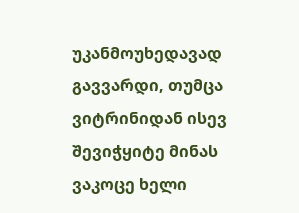უკანმოუხედავად გავვარდი, თუმცა ვიტრინიდან ისევ შევიჭყიტე მინას ვაკოცე ხელი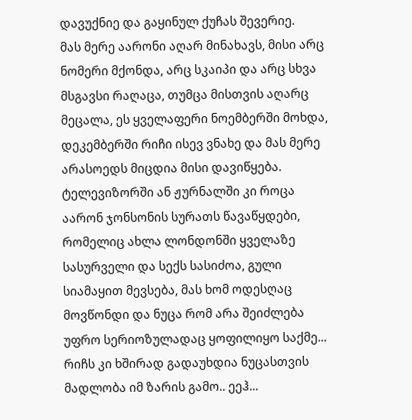დავუქნიე და გაყინულ ქუჩას შევერიე.
მას მერე აარონი აღარ მინახავს, მისი არც ნომერი მქონდა, არც სკაიპი და არც სხვა მსგავსი რაღაცა, თუმცა მისთვის აღარც მეცალა, ეს ყველაფერი ნოემბერში მოხდა, დეკემბერში რიჩი ისევ ვნახე და მას მერე არასოედს მიცდია მისი დავიწყება. ტელევიზორში ან ჟურნალში კი როცა აარონ ჯონსონის სურათს წავაწყდები, რომელიც ახლა ლონდონში ყველაზე სასურველი და სექს სასიძოა, გული სიამაყით მევსება, მას ხომ ოდესღაც მოვწონდი და ნუცა რომ არა შეიძლება უფრო სერიოზულადაც ყოფილიყო საქმე...
რიჩს კი ხშირად გადაუხდია ნუცასთვის მადლობა იმ ზარის გამო.. ეეჰ...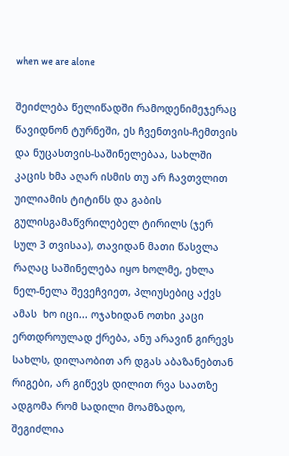when we are alone

შეიძლება წელიწადში რამოდენიმეჯერაც წავიდნონ ტურნეში, ეს ჩვენთვის-ჩემთვის და ნუცასთვის-საშინელებაა, სახლში კაცის ხმა აღარ ისმის თუ არ ჩავთვლით უილიამის ტიტინს და გაბის გულისგამაწვრილებელ ტირილს (ჯერ  სულ 3 თვისაა), თავიდან მათი წასვლა  რაღაც საშინელება იყო ხოლმე, ეხლა ნელ-ნელა შევეჩვიეთ, პლიუსებიც აქვს ამას  ხო იცი... ოჯახიდან ოთხი კაცი ერთდროულად ქრება, ანუ არავინ გირევს სახლს, დილაობით არ დგას აბაზანებთან რიგები, არ გიწევს დილით რვა საათზე ადგომა რომ სადილი მოამზადო, შეგიძლია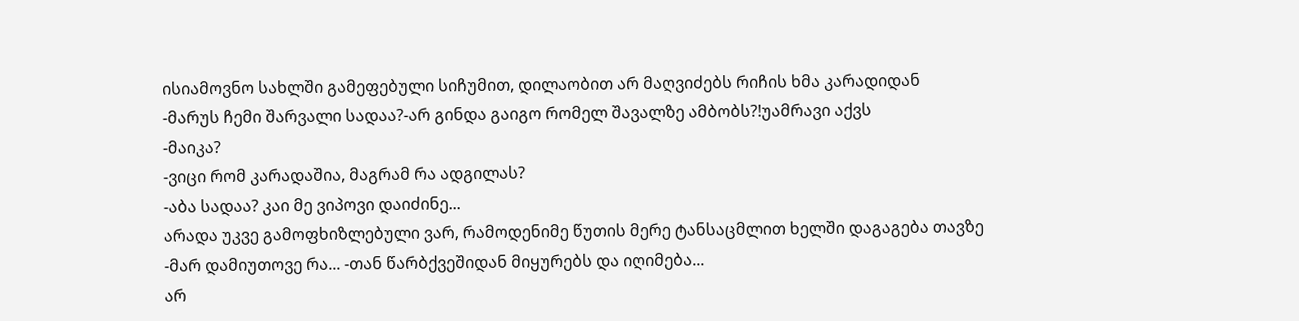ისიამოვნო სახლში გამეფებული სიჩუმით, დილაობით არ მაღვიძებს რიჩის ხმა კარადიდან
-მარუს ჩემი შარვალი სადაა?-არ გინდა გაიგო რომელ შავალზე ამბობს?!უამრავი აქვს
-მაიკა?
-ვიცი რომ კარადაშია, მაგრამ რა ადგილას?
-აბა სადაა? კაი მე ვიპოვი დაიძინე...
არადა უკვე გამოფხიზლებული ვარ, რამოდენიმე წუთის მერე ტანსაცმლით ხელში დაგაგება თავზე
-მარ დამიუთოვე რა... -თან წარბქვეშიდან მიყურებს და იღიმება...
არ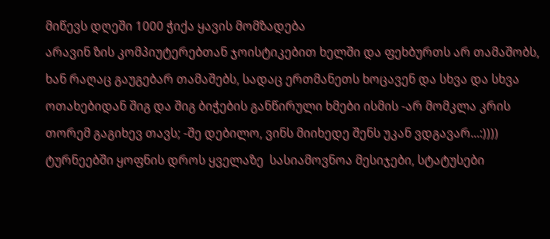მიწევს დღეში 1000 ჭიქა ყავის მომზადება
არავინ ზის კომპიუტერებთან ჯოისტიკებით ხელში და ფეხბურთს არ თამაშობს, ხან რაღაც გაუგებარ თამაშებს, სადაც ერთმანეთს ხოცავენ და სხვა და სხვა ოთახებიდან შიგ და შიგ ბიჭების განწირული ხმები ისმის -არ მომკლა კრის თორემ გაგიხევ თავს; -შე დებილო, ვინს მიიხედე შენს უკან ვდგავარ...:))))
ტურნეებში ყოფნის დროს ყველაზე  სასიამოვნოა მესიჯები, სტატუსები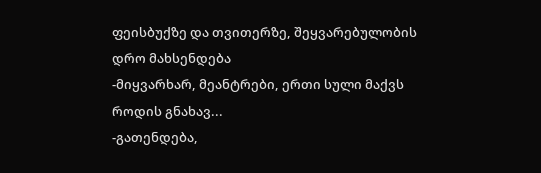ფეისბუქზე და თვითერზე, შეყვარებულობის დრო მახსენდება
-მიყვარხარ, მეანტრები, ერთი სული მაქვს როდის გნახავ...
-გათენდება,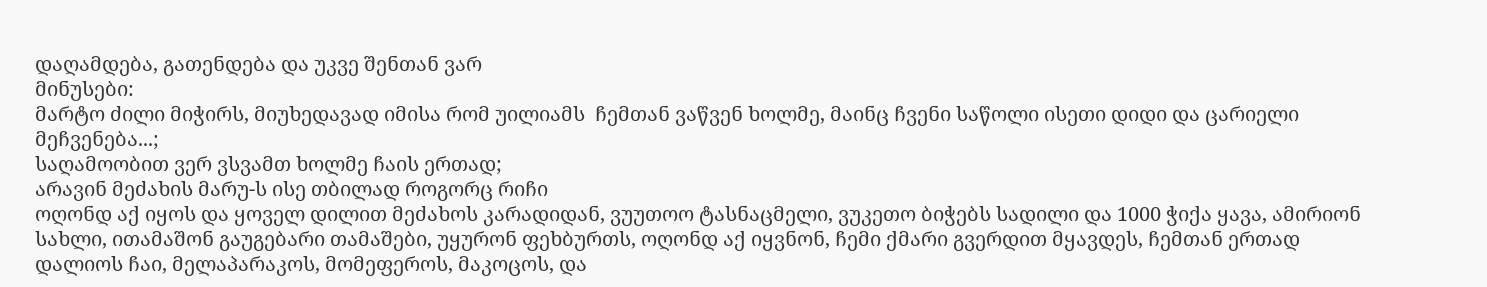დაღამდება, გათენდება და უკვე შენთან ვარ
მინუსები:
მარტო ძილი მიჭირს, მიუხედავად იმისა რომ უილიამს  ჩემთან ვაწვენ ხოლმე, მაინც ჩვენი საწოლი ისეთი დიდი და ცარიელი მეჩვენება...;
საღამოობით ვერ ვსვამთ ხოლმე ჩაის ერთად;
არავინ მეძახის მარუ-ს ისე თბილად როგორც რიჩი
ოღონდ აქ იყოს და ყოველ დილით მეძახოს კარადიდან, ვუუთოო ტასნაცმელი, ვუკეთო ბიჭებს სადილი და 1000 ჭიქა ყავა, ამირიონ სახლი, ითამაშონ გაუგებარი თამაშები, უყურონ ფეხბურთს, ოღონდ აქ იყვნონ, ჩემი ქმარი გვერდით მყავდეს, ჩემთან ერთად დალიოს ჩაი, მელაპარაკოს, მომეფეროს, მაკოცოს, და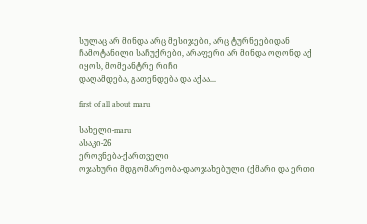სულაც არ მინდა არც მესიჯები, არც ტურნეებიდან ჩამოტანილი საჩუქრები, არაფერი არ მინდა ოღონდ აქ იყოს, მომეანტრე რიჩი
დაღამდება, გათენდება და აქაა...

first of all about maru

სახელი-maru
ასაკი-26
ეროვნება-ქართველი
ოჯახური მდგომარეობა-დაოჯახებული (ქმარი და ერთი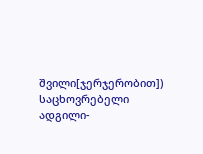შვილი[ჯერჯერობით])
საცხოვრებელი ადგილი-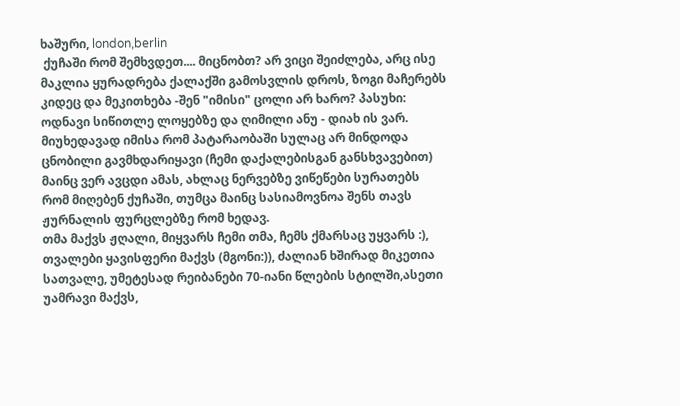ხაშური, london,berlin
 ქუჩაში რომ შემხვდეთ.... მიცნობთ? არ ვიცი შეიძლება, არც ისე მაკლია ყურადრება ქალაქში გამოსვლის დროს, ზოგი მაჩერებს კიდეც და მეკითხება -შენ "იმისი" ცოლი არ ხარო? პასუხი: ოდნავი სიწითლე ლოყებზე და ღიმილი ანუ - დიახ ის ვარ. მიუხედავად იმისა რომ პატარაობაში სულაც არ მინდოდა ცნობილი გავმხდარიყავი (ჩემი დაქალებისგან განსხვავებით) მაინც ვერ ავცდი ამას, ახლაც ნერვებზე ვიწეწები სურათებს რომ მიღებენ ქუჩაში, თუმცა მაინც სასიამოვნოა შენს თავს ჟურნალის ფურცლებზე რომ ხედავ.
თმა მაქვს ჟღალი, მიყვარს ჩემი თმა, ჩემს ქმარსაც უყვარს :), თვალები ყავისფერი მაქვს (მგონი:)), ძალიან ხშირად მიკეთია სათვალე, უმეტესად რეიბანები 70-იანი წლების სტილში,ასეთი უამრავი მაქვს,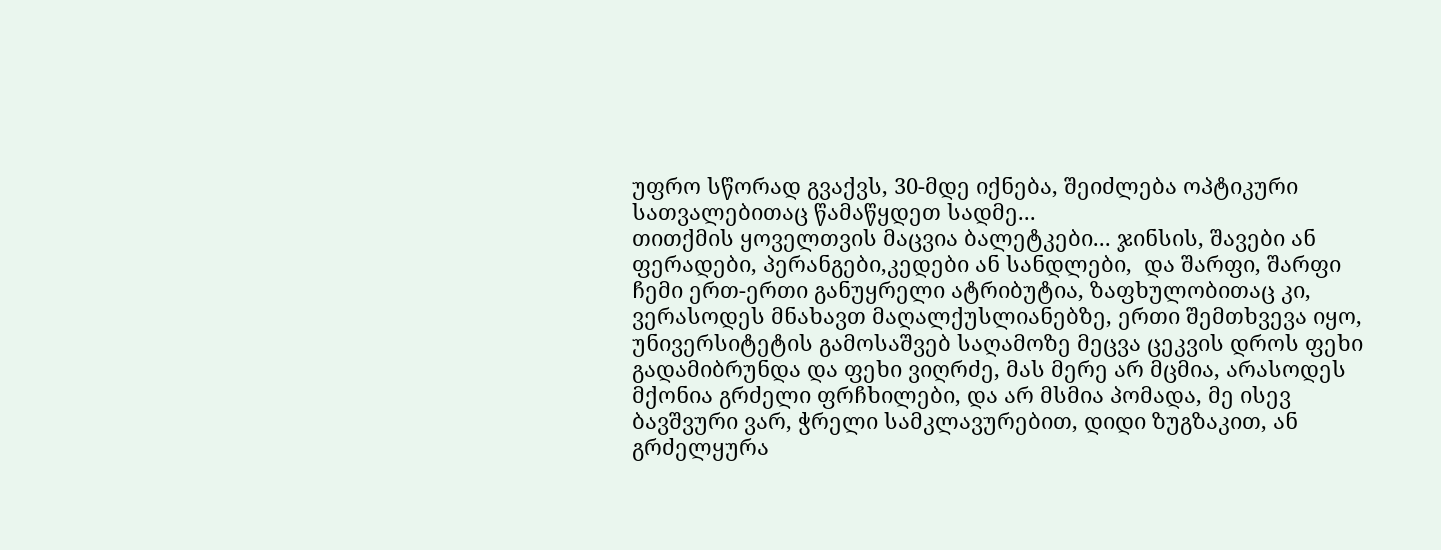უფრო სწორად გვაქვს, 30-მდე იქნება, შეიძლება ოპტიკური სათვალებითაც წამაწყდეთ სადმე...
თითქმის ყოველთვის მაცვია ბალეტკები... ჯინსის, შავები ან ფერადები, პერანგები,კედები ან სანდლები,  და შარფი, შარფი ჩემი ერთ-ერთი განუყრელი ატრიბუტია, ზაფხულობითაც კი, ვერასოდეს მნახავთ მაღალქუსლიანებზე, ერთი შემთხვევა იყო, უნივერსიტეტის გამოსაშვებ საღამოზე მეცვა ცეკვის დროს ფეხი გადამიბრუნდა და ფეხი ვიღრძე, მას მერე არ მცმია, არასოდეს მქონია გრძელი ფრჩხილები, და არ მსმია პომადა, მე ისევ ბავშვური ვარ, ჭრელი სამკლავურებით, დიდი ზუგზაკით, ან გრძელყურა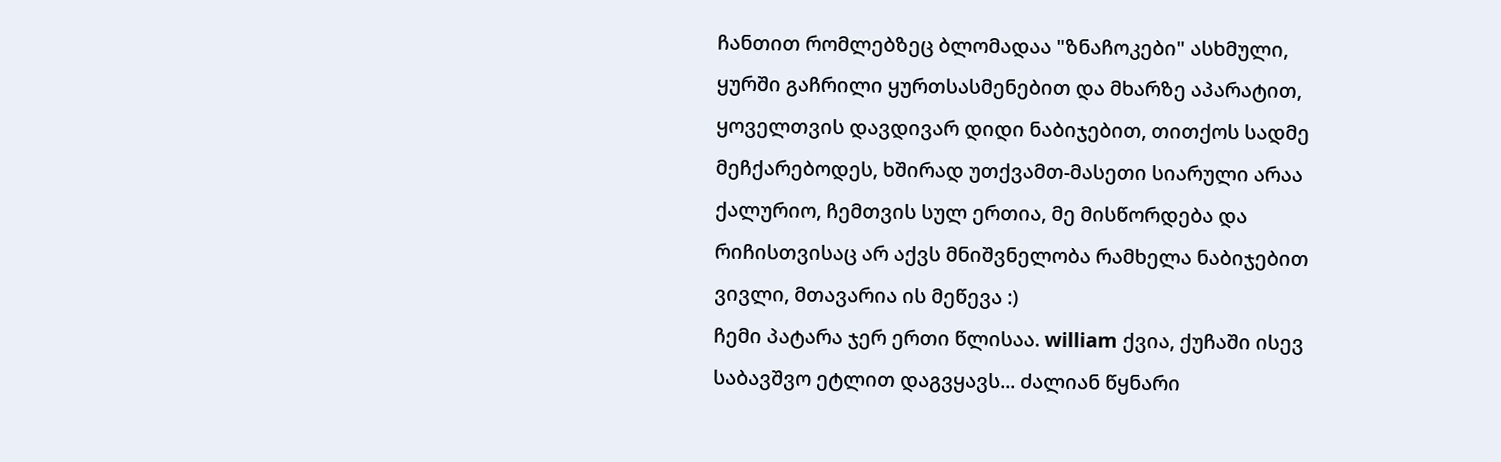ჩანთით რომლებზეც ბლომადაა "ზნაჩოკები" ასხმული, ყურში გაჩრილი ყურთსასმენებით და მხარზე აპარატით, ყოველთვის დავდივარ დიდი ნაბიჯებით, თითქოს სადმე მეჩქარებოდეს, ხშირად უთქვამთ-მასეთი სიარული არაა ქალურიო, ჩემთვის სულ ერთია, მე მისწორდება და რიჩისთვისაც არ აქვს მნიშვნელობა რამხელა ნაბიჯებით ვივლი, მთავარია ის მეწევა :)
ჩემი პატარა ჯერ ერთი წლისაა. william ქვია, ქუჩაში ისევ საბავშვო ეტლით დაგვყავს... ძალიან წყნარი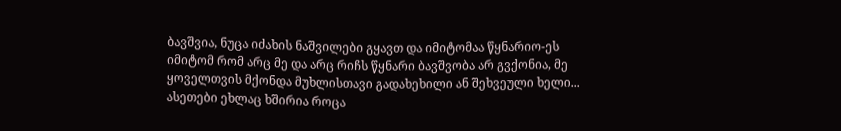ბავშვია, ნუცა იძახის ნაშვილები გყავთ და იმიტომაა წყნარიო-ეს იმიტომ რომ არც მე და არც რიჩს წყნარი ბავშვობა არ გვქონია, მე ყოველთვის მქონდა მუხლისთავი გადახეხილი ან შეხვეული ხელი... ასეთები ეხლაც ხშირია როცა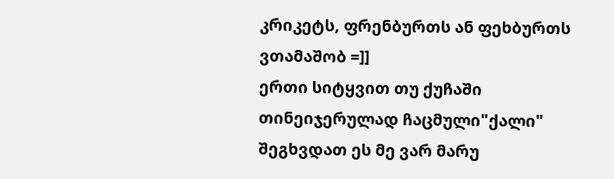კრიკეტს, ფრენბურთს ან ფეხბურთს ვთამაშობ =]]
ერთი სიტყვით თუ ქუჩაში თინეიჯერულად ჩაცმული"ქალი" შეგხვდათ ეს მე ვარ მარუ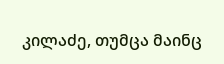კილაძე, თუმცა მაინც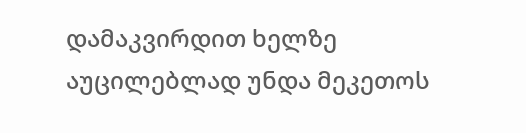დამაკვირდით ხელზე აუცილებლად უნდა მეკეთოს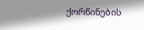ქორწინების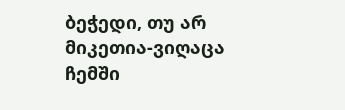ბეჭედი, თუ არ მიკეთია-ვიღაცა ჩემში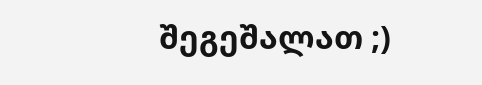შეგეშალათ ;)